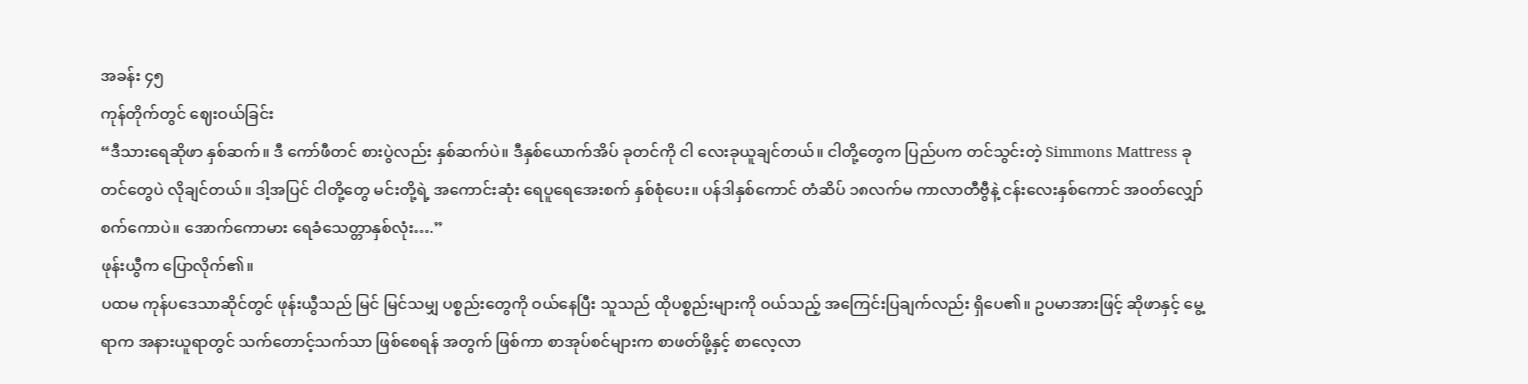အခန်း ၄၅
ကုန်တိုက်တွင် ဈေးဝယ်ခြင်း
“ဒီသားရေဆိုဖာ နှစ်ဆက်။ ဒီ ကော်ဖီတင် စားပွဲလည်း နှစ်ဆက်ပဲ။ ဒီနှစ်ယောက်အိပ် ခုတင်ကို ငါ လေးခုယူချင်တယ်။ ငါတို့တွေက ပြည်ပက တင်သွင်းတဲ့ Simmons Mattress ခုတင်တွေပဲ လိုချင်တယ်။ ဒါ့အပြင် ငါတို့တွေ မင်းတို့ရဲ့ အကောင်းဆုံး ရေပူရေအေးစက် နှစ်စုံပေး။ ပန်ဒါနှစ်ကောင် တံဆိပ် ၁၈လက်မ ကာလာတီဗွီနဲ့ ငန်းလေးနှစ်ကောင် အဝတ်လျှော်စက်ကောပဲ။ အောက်ကောမား ရေခံသေတ္တာနှစ်လုံး….”
ဖုန်းယွီက ပြောလိုက်၏။
ပထမ ကုန်ပဒေသာဆိုင်တွင် ဖုန်းယွီသည် မြင် မြင်သမျှ ပစ္စည်းတွေကို ဝယ်နေပြီး သူသည် ထိုပစ္စည်းများကို ဝယ်သည့် အကြေင်းပြချက်လည်း ရှိပေ၏။ ဥပမာအားဖြင့် ဆိုဖာနှင့် မွေ့ရာက အနားယူရာတွင် သက်တောင့်သက်သာ ဖြစ်စေရန် အတွက် ဖြစ်ကာ စာအုပ်စင်များက စာဖတ်ဖို့နှင့် စာလေ့လာ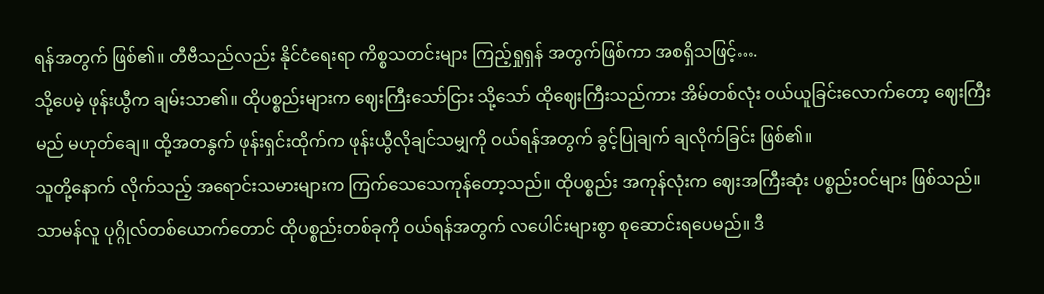ရန်အတွက် ဖြစ်၏။ တီဗီသည်လည်း နိုင်ငံရေးရာ ကိစ္စသတင်းများ ကြည့်ရှုရှန် အတွက်ဖြစ်ကာ အစရှိသဖြင့်….
သို့ပေမဲ့ ဖုန်းယွီက ချမ်းသာ၏။ ထိုပစ္စည်းများက ဈေးကြီးသော်ငြား သို့သော် ထိုဈေးကြီးသည်ကား အိမ်တစ်လုံး ဝယ်ယူခြင်းလောက်တော့ ဈေးကြီးမည် မဟုတ်ချေ။ ထို့အတနွက် ဖုန်းရှင်းထိုက်က ဖုန်းယွီလိုချင်သမျှကို ဝယ်ရန်အတွက် ခွင့်ပြုချက် ချလိုက်ခြင်း ဖြစ်၏။
သူတို့နောက် လိုက်သည့် အရောင်းသမားများက ကြက်သေသေကုန်တော့သည်။ ထိုပစ္စည်း အကုန်လုံးက ဈေးအကြီးဆုံး ပစ္စည်းဝင်များ ဖြစ်သည်။ သာမန်လူ ပုဂ္ဂိုလ်တစ်ယောက်တောင် ထိုပစ္စည်းတစ်ခုကို ဝယ်ရန်အတွက် လပေါင်းများစွာ စုဆောင်းရပေမည်။ ဒီ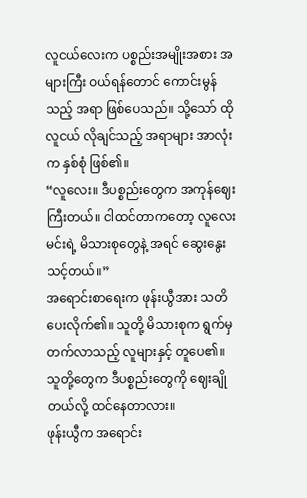လူငယ်လေးက ပစ္စည်းအမျိုးအစား အများကြီး ဝယ်ရန်တောင် ကောင်းမွန်သည့် အရာ ဖြစ်ပေသည်။ သို့သော် ထိုလူငယ် လိုချင်သည့် အရာများ အာလုံးက နှစ်စုံ ဖြစ်၏။
“လူလေး။ ဒီပစ္စည်းတွေက အကုန်ဈေးကြီးတယ်။ ငါထင်တာကတော့ လူလေး မင်းရဲ့ မိသားစုတွေနဲ့ အရင် ဆွေးနွေးသင့်တယ်။”
အရောင်းစာရေးက ဖုန်းယွီအား သတိပေးလိုက်၏။ သူတို့ မိသားစုက ရွက်မှတက်လာသည့် လူများနှင့် တူပေ၏။ သူတို့တွေက ဒီပစ္စည်းတွေကို ဈေးချိုတယ်လို့ ထင်နေတာလား။
ဖုန်းယွီက အရောင်း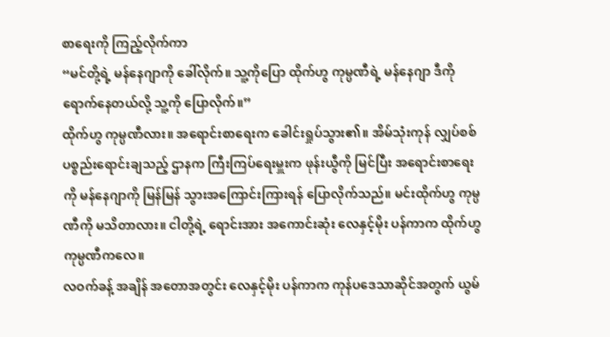စာရေးကို ကြည့်လိုက်ကာ
“မင်တို့ရဲ့ မန်နေဂျာကို ခေါ်လိုက်။ သူ့ကိုပြော ထိုက်ဟွ ကုမ္ပဏီရဲ့ မန်နေဂျာ ဒီကိုရောက်နေတယ်လို့ သူ့ကို ပြောလိုက်။”
ထိုက်ဟွ ကုမ္ပဏီလား။ အရောင်းစာရေးက ခေါင်းရှုပ်သွား၏။ အိမ်သုံးကုန် လျှပ်စစ်ပစ္စည်းရောင်းချသည့် ဌာနက ကြီးကြပ်ရေးမှူးက ဖုန်းယွီကို မြင်ပြီး အရောင်းစာရေးကို မန်နေဂျာကို မြန်မြန် သွားအကြောင်းကြားရန် ပြောလိုက်သည်။ မင်းထိုက်ဟွ ကုမ္ပဏီကို မသိတာလား။ ငါတို့ရဲ့ ရောင်းအား အကောင်းဆုံး လေနှင့်မိုး ပန်ကာက ထိုက်ဟွ ကုမ္ပဏီကလေ။
လဝက်ခန့် အချိန် အတောအတွင်း လေနှင့်မိုး ပန်ကာက ကုန်ပဒေသာဆိုင်အတွက် ယွမ်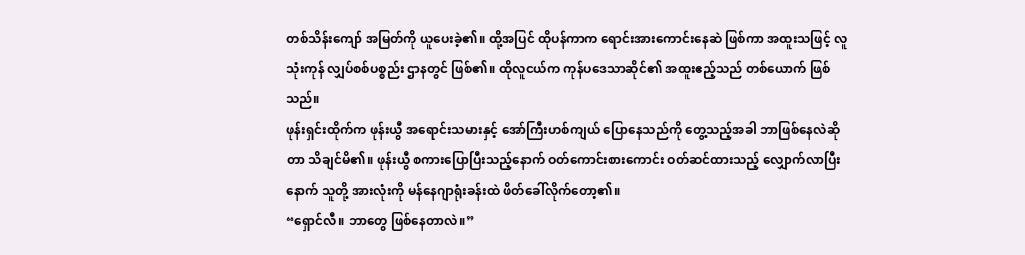တစ်သိန်းကျော် အမြတ်ကို ယူပေးခဲ့၏။ ထို့အပြင် ထိုပန်ကာက ရောင်းအားကောင်းနေဆဲ ဖြစ်ကာ အထူးသဖြင့် လူသုံးကုန် လျှပ်စစ်ပစ္စည်း ဌာနတွင် ဖြစ်၏။ ထိုလူငယ်က ကုန်ပဒေသာဆိုင်၏ အထူးဧည့်သည် တစ်ယောက် ဖြစ်သည်။
ဖုန်းရှင်းထိုက်က ဖုန်းယွီ အရောင်းသမားနှင့် အော်ကြီးဟစ်ကျယ် ပြောနေသည်ကို တွေ့သည့်အခါ ဘာဖြစ်နေလဲဆိုတာ သိချင်မိ၏။ ဖုန်းယွီ စကားပြောပြီးသည့်နောက် ဝတ်ကောင်းစားကောင်း ဝတ်ဆင်ထားသည့် လျှောက်လာပြီးနောက် သူတို့ အားလုံးကို မန်နေဂျာရုံးခန်းထဲ ဖိတ်ခေါ်လိုက်တော့၏။
“ရှောင်လီ။ ဘာတွေ ဖြစ်နေတာလဲ။”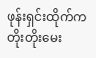ဖုန်းရှင်းထိုက်က တိုးတိုးမေး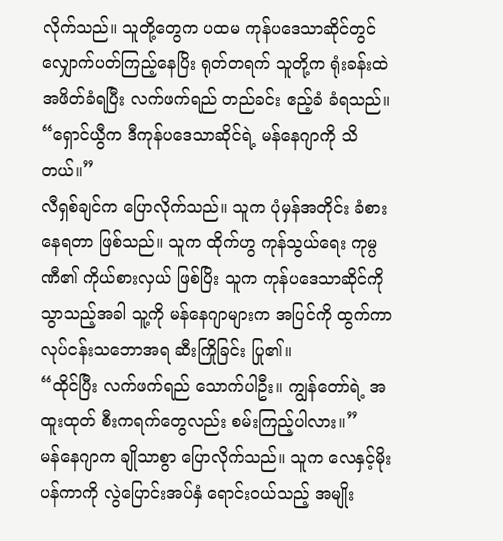လိုက်သည်။ သူတို့တွေက ပထမ ကုန်ပဒေသာဆိုင်တွင် လျှောက်ပတ်ကြည့်နေပြိး ရုတ်တရက် သူတို့က ရုံးခန်းထဲ အဖိတ်ခံရပြီး လက်ဖက်ရည် တည်ခင်း ဧည့်ခံ ခံရသည်။
“ရှောင်ယွီက ဒီကုန်ပဒေသာဆိုင်ရဲ့ မန်နေဂျာကို သိတယ်။”
လီရှစ်ချင်က ပြောလိုက်သည်။ သူက ပုံမှန်အတိုင်း ခံစားနေရတာ ဖြစ်သည်။ သူက ထိုက်ဟွ ကုန်သွယ်ရေး ကုမ္ပဏီ၏ ကိုယ်စားလှယ် ဖြစ်ပြိး သူက ကုန်ပဒေသာဆိုင်ကို သွာသည့်အခါ သူ့ကို မန်နေဂျာများက အပြင်ကို ထွက်ကာ လုပ်ငန်းသဘောအရ ဆီးကြိုခြင်း ပြု၏။
“ထိုင်ပြီး လက်ဖက်ရည် သောက်ပါဦး။ ကျွန်တော်ရဲ့ အထူးထုတ် စီးကရက်တွေလည်း စမ်းကြည့်ပါလား။”
မန်နေဂျာက ချိုသာစွာ ပြောလိုက်သည်။ သူက လေနှင့်မိုးပန်ကာကို လွဲပြောင်းအပ်နှံ ရောင်းဝယ်သည့် အမျိုး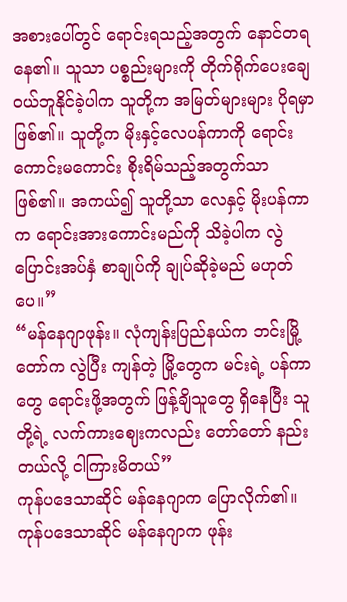အစားပေါ်တွင် ရောင်းရသည့်အတွက် နောင်တရနေ၏။ သူသာ ပစ္စည်းများကို တိုက်ရိုက်ပေးချေ ဝယ်ဘူနိုင်ခဲ့ပါက သူတို့က အမြတ်များများ ပိုရမှာ ဖြစ်၏။ သူတို့က မိုးနှင့်လေပန်ကာကို ရောင်းကောင်းမကောင်း စိုးရိမ်သည့်အတွက်သာ ဖြစ်၏။ အကယ်၍ သူတို့သာ လေနှင့် မိုးပန်ကာက ရောင်းအားကောင်းမည်ကို သိခဲ့ပါက လွဲပြောင်းအပ်နှံ စာချုပ်ကို ချုပ်ဆိုခဲ့မည် မဟုတ်ပေ။”
“မန်နေဂျာဖုန်း။ လုံကျန်းပြည်နယ်က ဘင်းမြို့တော်က လွဲပြီး ကျန်တဲ့ မြို့တွေက မင်းရဲ့ ပန်ကာတွေ ရောင်းဖို့အတွက် ဖြန့်ချိသူတွေ ရှိနေပြီး သူတို့ရဲ့ လက်ကားဈေးကလည်း တော်တော် နည်းတယ်လို့ ငါကြားမိတယ်”
ကုန်ပဒေသာဆိုင် မန်နေဂျာက ပြောလိုက်၏။
ကုန်ပဒေသာဆိုင် မန်နေဂျာက ဖုန်း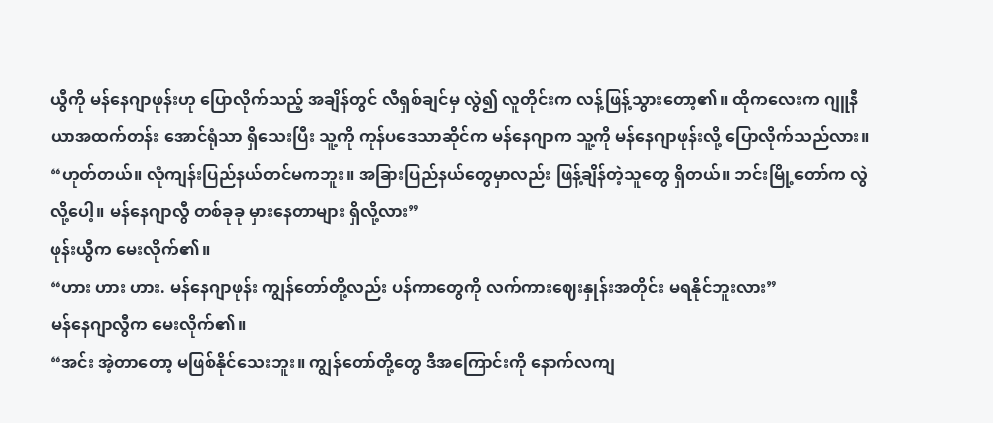ယွီကို မန်နေဂျာဖုန်းဟု ပြောလိုက်သည့် အချိန်တွင် လီရှစ်ချင်မှ လွဲ၍ လူတိုင်းက လန့်ဖြန့်သွားတော့၏။ ထိုကလေးက ဂျူနီယာအထက်တန်း အောင်ရုံသာ ရှိသေးပြီး သူ့ကို ကုန်ပဒေသာဆိုင်က မန်နေဂျာက သူ့ကို မန်နေဂျာဖုန်းလို့ ပြောလိုက်သည်လား။
“ဟုတ်တယ်။ လုံကျန်းပြည်နယ်တင်မကဘူး။ အခြားပြည်နယ်တွေမှာလည်း ဖြန့်ချိန်တဲ့သူတွေ ရှိတယ်။ ဘင်းမြို့တော်က လွဲလို့ပေါ့။ မန်နေဂျာလွီ တစ်ခုခု မှားနေတာများ ရှိလို့လား”
ဖုန်းယွီက မေးလိုက်၏။
“ဟား ဟား ဟား. မန်နေဂျာဖုန်း ကျွန်တော်တို့လည်း ပန်ကာတွေကို လက်ကားဈေးနှုန်းအတိုင်း မရနိုင်ဘူးလား”
မန်နေဂျာလွီက မေးလိုက်၏။
“အင်း အဲ့တာတော့ မဖြစ်နိုင်သေးဘူး။ ကျွန်တော်တို့တွေ ဒီအကြောင်းကို နောက်လကျ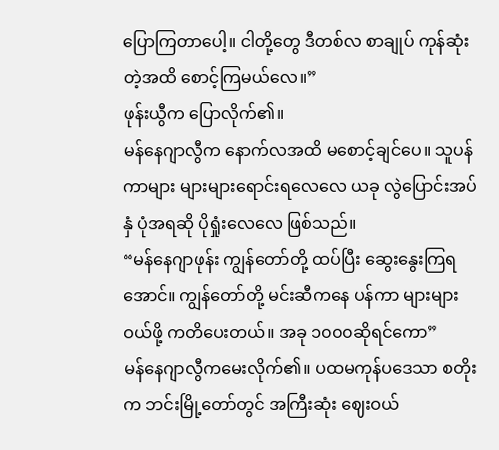ပြောကြတာပေါ့။ ငါတို့တွေ ဒီတစ်လ စာချုပ် ကုန်ဆုံးတဲ့အထိ စောင့်ကြမယ်လေ။”
ဖုန်းယွီက ပြောလိုက်၏။
မန်နေဂျာလွီက နောက်လအထိ မစောင့်ချင်ပေ။ သူပန်ကာများ များများရောင်းရလေလေ ယခု လွဲပြောင်းအပ်နှံ ပုံအရဆို ပိုရှုံးလေလေ ဖြစ်သည်။
“မန်နေဂျာဖုန်း ကျွန်တော်တို့ ထပ်ပြီး ဆွေးနွေးကြရအောင်။ ကျွန်တော်တို့ မင်းဆီကနေ ပန်ကာ များများဝယ်ဖို့ ကတိပေးတယ်။ အခု ၁၀၀၀ဆိုရင်ကော”
မန်နေဂျာလွီကမေးလိုက်၏။ ပထမကုန်ပဒေသာ စတိုးက ဘင်းမြို့တော်တွင် အကြီးဆုံး ဈေးဝယ်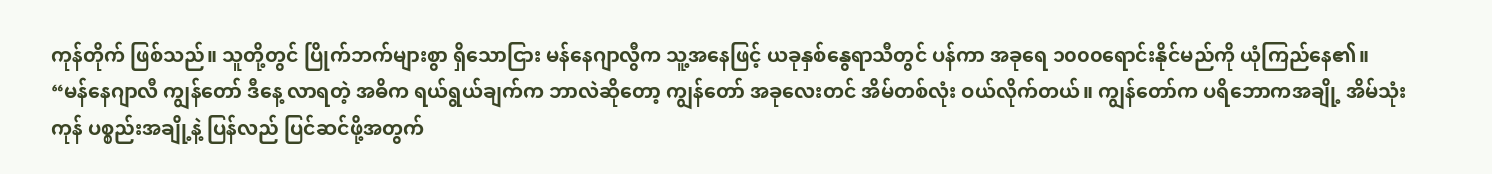ကုန်တိုက် ဖြစ်သည်။ သူတို့တွင် ပြိုက်ဘက်များစွာ ရှိသောငြား မန်နေဂျာလွီက သူ့အနေဖြင့် ယခုနှစ်နွေရာသီတွင် ပန်ကာ အခုရေ ၁၀၀၀ရောင်းနိုင်မည်ကို ယုံကြည်နေ၏။
“မန်နေဂျာလီ ကျွန်တော် ဒီနေ့ လာရတဲ့ အဓိက ရယ်ရွယ်ချက်က ဘာလဲဆိုတော့ ကျွန်တော် အခုလေးတင် အိမ်တစ်လုံး ဝယ်လိုက်တယ်။ ကျွန်တော်က ပရိဘောကအချို့ အိမ်သုံးကုန် ပစ္စည်းအချို့နဲ့ ပြန်လည် ပြင်ဆင်ဖို့အတွက်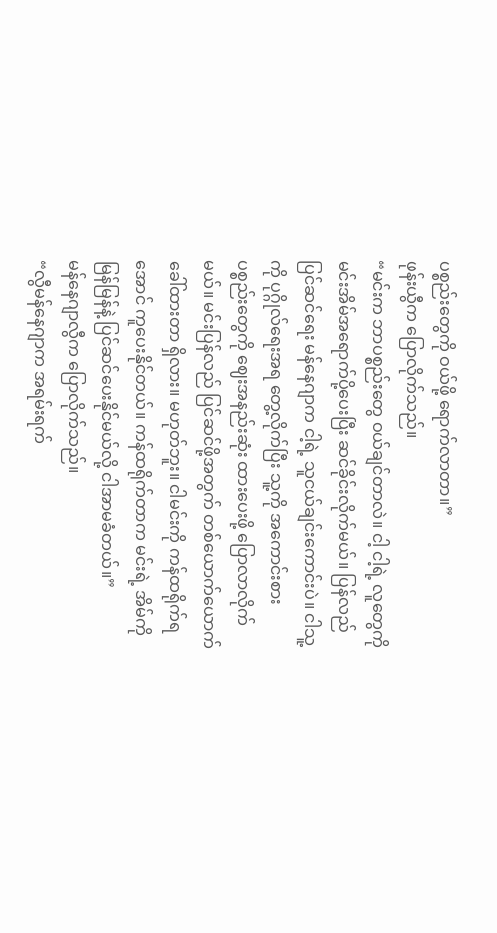ပစ္စည်းတွေကို ဝယ်ဖို့ ရောက်လာတာ။”
ဖုန်းယွီက ပြောလိုက်သည်။
“မင်းက ဘာပစ္စည်းတွေ ဝယ်ချင်တာလဲ။ ငါ့ ငါ့ရဲ့ လူတွေကို မင်းအိမ်အရောက်ပို့ပေးပြီး ဆင်ခိုင်းလိုက်မယ်။ ပြန်လည်ပြင်ဆင်ရေး မန်နေဂျာက ငါ့ရဲ့ သူငယ်ချင်းကောင်းပဲ။ ငါသူ့ကို ပုဂ္ဂိုလ်ရေးအရ တွေ့လိုက်ပြီး သူ့ကို အကောင်းစား ပစ္စည်းတွေကို ဈေးအနည်းဆုံး ထားပေးဖို့ ပြောလာလိုက်မယ်။ မင်းပြန်လည် ပြင်ဆင်ဖို့အတွက် တစ်ယောက်ယောက် ခေါ်ထားတာ ရှိလား။ မဟုတ်ဘူး။ ငါမင်းကို ကန်ထရိုက်ရအောင် ကူပေးနိုင်တယ်။ ကန်ထရိုက်တာက မင်းရဲ့ အိမ်ကို မြန်မြန်နဲ့ ပြင်ဆင်ပေးနိုင်မယ်လို့ ငါအာမခံတယ်။”
မန်နေဂျာလွီက ပြောလိုက်သည်။
“လွီမန်နေဂျာက အရမ်းရက်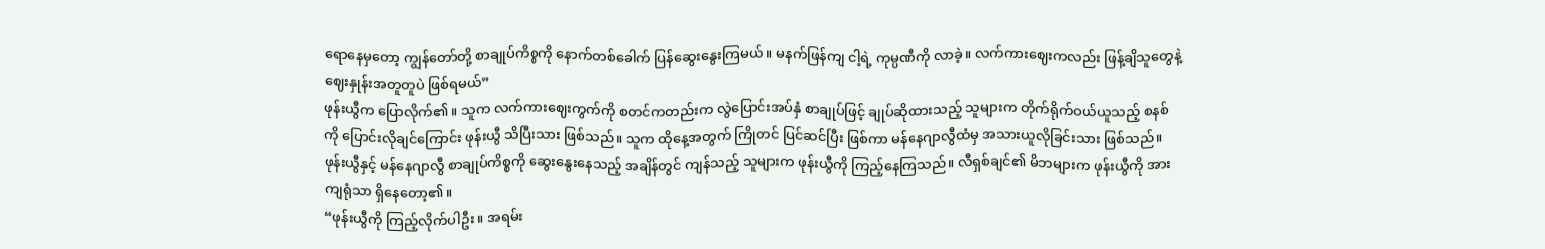ရောနေမှတော့ ကျွန်တော်တို့ စာချုပ်ကိစ္စကို နောက်တစ်ခေါက် ပြန်ဆွေးနွေးကြမယ်။ မနက်ဖြန်ကျ ငါ့ရဲ့ ကုမ္ပဏီကို လာခဲ့။ လက်ကားဈေးကလည်း ဖြန့်ချိသူတွေနဲ့ ဈေးနှုန်းအတူတူပဲ ဖြစ်ရမယ်”
ဖုန်းယွီက ပြောလိုက်၏။ သူက လက်ကားဈေးကွက်ကို စတင်ကတည်းက လွဲပြောင်းအပ်နှံ စာချုပ်ဖြင့် ချုပ်ဆိုထားသည့် သူများက တိုက်ရိုက်ဝယ်ယူသည့် စနစ်ကို ပြောင်းလိုချင်ကြောင်း ဖုန်းယွီ သိပြီးသား ဖြစ်သည်။ သူက ထိုနေ့အတွက် ကြိုတင် ပြင်ဆင်ပြီး ဖြစ်ကာ မန်နေဂျာလွီထံမှ အသားယူလိုခြင်းသား ဖြစ်သည်။
ဖုန်းယွီနှင့် မန်နေဂျာလွီ စာချုပ်ကိစ္စကို ဆွေးနွေးနေသည့် အချိန်တွင် ကျန်သည့် သူများက ဖုန်းယွီကို ကြည့်နေကြသည်။ လီရှစ်ချင်၏ မိဘများက ဖုန်းယွီကို အားကျရုံသာ ရှိနေတော့၏။
“ဖုန်းယွီကို ကြည့်လိုက်ပါဦး။ အရမ်း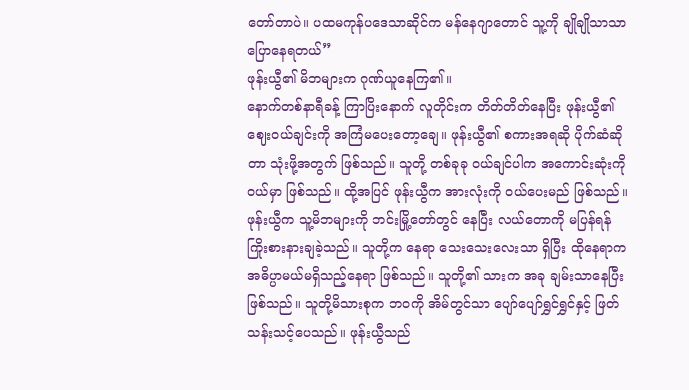တော်တာပဲ။ ပထမကုန်ပဒေသာဆိုင်က မန်နေဂျာတောင် သူ့ကို ချိုချိုသာသာ ပြောနေရတယ်”
ဖုန်းယွီ၏ မိဘများက ဂုဏ်ယူနေကြ၏။
နောက်တစ်နာရီခန့် ကြာပြိးနောက် လူတိုင်းက တိတ်တိတ်နေပြီး ဖုန်းယွီ၏ ဈေးဝယ်ချင်းကို အကြံမပေးတော့ချေ။ ဖုန်းယွီ၏ စကားအရဆို ပိုက်ဆံဆိုတာ သုံးဖို့အတွက် ဖြစ်သည်။ သူတို့ တစ်ခုခု ဝယ်ချင်ပါက အကောင်းဆုံးကို ဝယ်မှာ ဖြစ်သည်။ ထို့အပြင် ဖုန်းယွီက အားလုံးကို ဝယ်ပေးမည် ဖြစ်သည်။
ဖုန်းယွီက သူ့မိဘများကို ဘင်းမြို့တော်တွင် နေပြီး လယ်တောကို မပြန်ရန် ကြိုးစားနားချခဲ့သည်။ သူတို့က နေရာ သေးသေးလေးသာ ရှိပြီး ထိုနေရာက အဓိပ္ပာမယ်မရှိသည့်နေရာ ဖြစ်သည်။ သူတို့၏ သားက အခု ချမ်းသာနေပြီး ဖြစ်သည်။ သူတို့မိသားစုက ဘဝကို အိမ်တွင်သာ ပျော်ပျော်ရွှင်ရွှင်နှင့် ဖြတ်သန်းသင့်ပေသည်။ ဖုန်းယွီသည်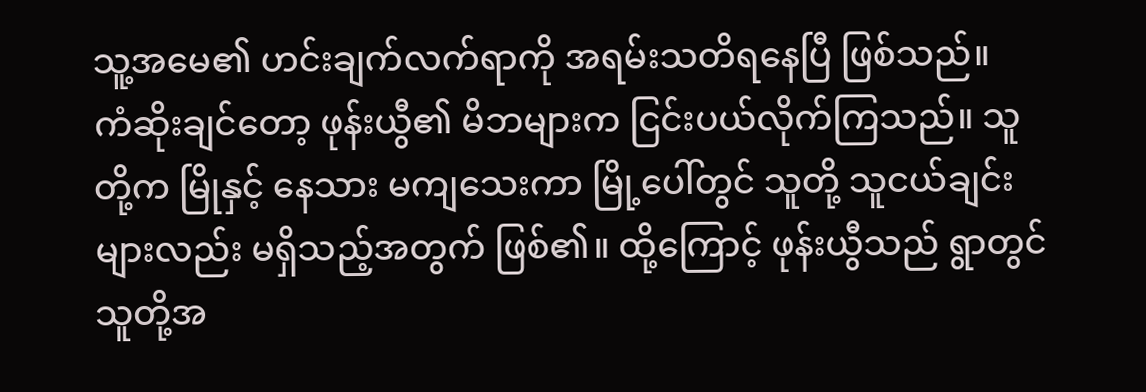သူ့အမေ၏ ဟင်းချက်လက်ရာကို အရမ်းသတိရနေပြီ ဖြစ်သည်။
ကံဆိုးချင်တော့ ဖုန်းယွီ၏ မိဘများက ငြင်းပယ်လိုက်ကြသည်။ သူတို့က မြိုနှင့် နေသား မကျသေးကာ မြို့ပေါ်တွင် သူတို့ သူငယ်ချင်းများလည်း မရှိသည့်အတွက် ဖြစ်၏။ ထို့ကြောင့် ဖုန်းယွီသည် ရွာတွင် သူတို့အ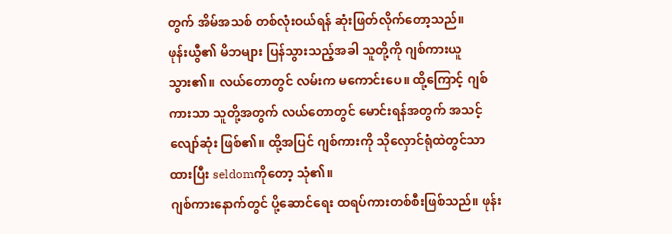တွက် အိမ်အသစ် တစ်လုံးဝယ်ရန် ဆုံးဖြတ်လိုက်တော့သည်။
ဖုန်းယွီ၏ မိဘများ ပြန်သွားသည့်အခါ သူတို့ကို ဂျစ်ကားယူသွား၏။ လယ်တောတွင် လမ်းက မကောင်းပေ။ ထို့ကြောင့် ဂျစ်ကားသာ သူတို့အတွက် လယ်တောတွင် မောင်းရန်အတွက် အသင့်လျော်ဆုံး ဖြစ်၏။ ထို့အပြင် ဂျစ်ကားကို သိုလှောင်ရုံထဲတွင်သာ ထားပြီး seldomကိုတော့ သုံ၏။
ဂျစ်ကားနောက်တွင် ပို့ဆောင်ရေး ထရပ်ကားတစ်စီးဖြစ်သည်။ ဖုန်း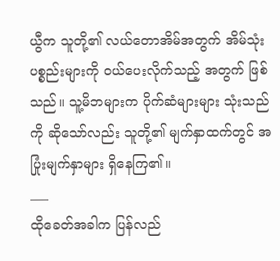ယွီက သူတို့၏ လယ်တောအိမ်အတွက် အိမ်သုံးပစ္စည်းများကို ဝယ်ပေးလိုက်သည့် အတွက် ဖြစ်သည်။ သူ့မိဘများက ပိုက်ဆံများများ သုံးသည်ကို ဆိုသော်လည်း သူတို့၏ မျက်နှာထက်တွင် အပြုံးမျက်နှာများ ရှိနေကြ၏။
___
ထိုခေတ်အခါက ပြန်လည်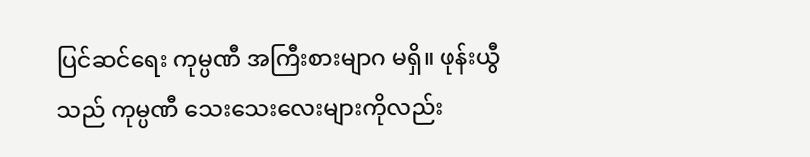ပြင်ဆင်ရေး ကုမ္ပဏီ အကြီးစားမျာဂ မရှိ။ ဖုန်းယွီသည် ကုမ္ပဏီ သေးသေးလေးများကိုလည်း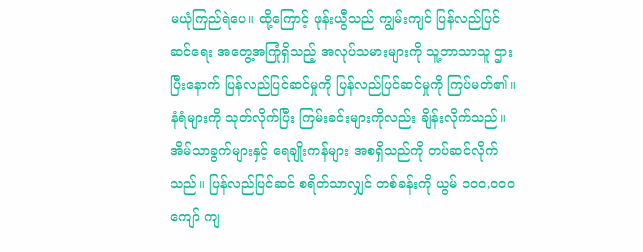မယုံကြည်ရဲပေ။ ထို့ကြောင့် ဖုန်းယွီသည် ကျွမ်းကျင် ပြန်လည်ပြင်ဆင်ရေး အတွေ့အကြုံရှိသည့် အလုပ်သမားများကို သူ့ဘာသာသူ ဌားပြီးနောက် ပြန်လည်ပြင်ဆင်မှုကို ပြန်လည်ပြင်ဆင်မှုကို ကြပ်မတ်၏။ နံရံများကို သုတ်လိုက်ပြီး ကြမ်းခင်းများကိုလည်း ချိန်းလိုက်သည်။ အိမ်သာခွက်များနှင့် ရေချိုးကန်များ အစရှိသည်ကို တပ်ဆင်လိုက်သည်။ ပြန်လည်ပြင်ဆင် စရိတ်သာလျှင် တစ်ခန်းကို ယွမ် ၁၀၀,၀၀၀ကျော် ကျ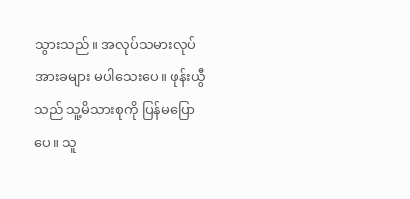သွားသည်။ အလုပ်သမားလုပ်အားခများ မပါသေးပေ။ ဖုန်းယွီသည် သူ့မိသားစုကို ပြန်မပြောပေ။ သူ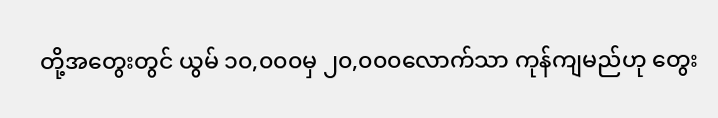တို့အတွေးတွင် ယွမ် ၁၀,၀၀၀မှ ၂၀,၀၀၀လောက်သာ ကုန်ကျမည်ဟု တွေး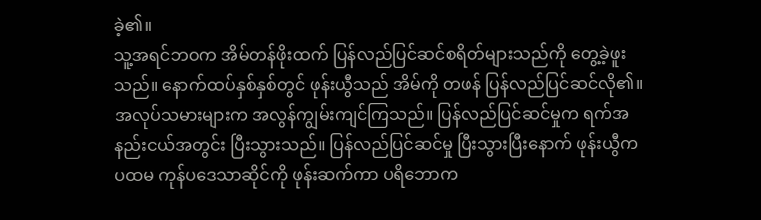ခဲ့၏။
သူ့အရင်ဘဝက အိမ်တန်ဖိုးထက် ပြန်လည်ပြင်ဆင်စရိတ်များသည်ကို တွေ့ခဲ့ဖူးသည်။ နောက်ထပ်နှစ်နှစ်တွင် ဖုန်းယွီသည် အိမ်ကို တဖန် ပြန်လည်ပြင်ဆင်လို၏။
အလုပ်သမားများက အလွန်ကျွမ်းကျင်ကြသည်။ ပြန်လည်ပြင်ဆင်မှုက ရက်အနည်းငယ်အတွင်း ပြီးသွားသည်။ ပြန်လည်ပြင်ဆင်မှု ပြီးသွားပြီးနောက် ဖုန်းယွီက ပထမ ကုန်ပဒေသာဆိုင်ကို ဖုန်းဆက်ကာ ပရိဘောက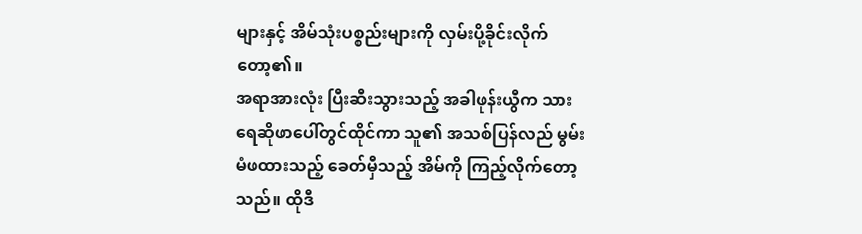များနှင့် အိမ်သုံးပစ္စည်းများကို လှမ်းပို့ခိုင်းလိုက်တော့၏။
အရာအားလုံး ပြီးဆီးသွားသည့် အခါဖုန်းယွီက သားရေဆိုဖာပေါ်တွင်ထိုင်ကာ သူ၏ အသစ်ပြန်လည် မွမ်းမံဖထားသည့် ခေတ်မှီသည့် အိမ်ကို ကြည့်လိုက်တော့သည်။ ထိုဒီ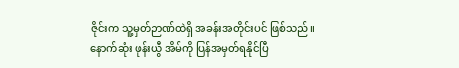ဇိုင်းက သူ့မှတ်ဉာဏ်ထဲရှိ အခန်းအတိုင်းပင် ဖြစ်သည်။ နောက်ဆုံး ဖုန်းယွီ အိမ်ကို ပြန်အမှတ်ရနိုင်ပြီ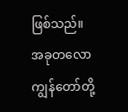ဖြစ်သည်။
အခုတလော ကျွန်တော်တို့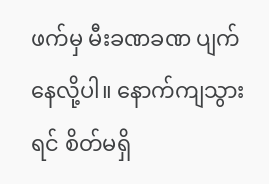ဖက်မှ မီးခဏခဏ ပျက်နေလို့ပါ။ နောက်ကျသွားရင် စိတ်မရှိ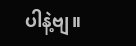ပါနဲ့ဗျ။